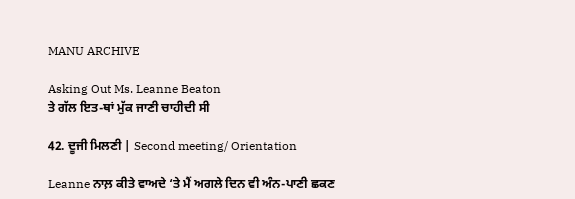MANU ARCHIVE

Asking Out Ms. Leanne Beaton
ਤੇ ਗੱਲ ਇਤ-ਥਾਂ ਮੁੱਕ ਜਾਣੀ ਚਾਹੀਦੀ ਸੀ

42. ਦੂਜੀ ਮਿਲਣੀ | Second meeting/ Orientation

Leanne ਨਾਲ਼ ਕੀਤੇ ਵਾਅਦੇ ‘ਤੇ ਮੈਂ ਅਗਲੇ ਦਿਨ ਵੀ ਅੰਨ-ਪਾਣੀ ਛਕਣ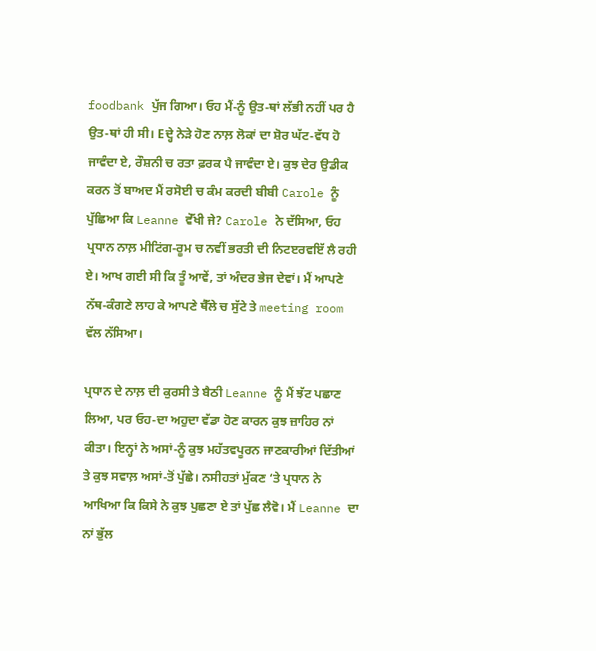foodbank ਪੁੱਜ ਗਿਆ। ਓਹ ਮੈਂ-ਨੂੰ ਉਤ-ਥਾਂ ਲੱਭੀ ਨਹੀਂ ਪਰ ਹੈ ਉਤ-ਥਾਂ ਹੀ ਸੀ। Eਦ੍ਹੇ ਨੇੜੇ ਹੋਣ ਨਾਲ਼ ਲੋਕਾਂ ਦਾ ਸ਼ੋਰ ਘੱਟ-ਵੱਧ ਹੋ ਜਾਵੰਦਾ ਏ, ਰੌਸ਼ਨੀ ਚ ਰਤਾ ਫ਼ਰਕ ਪੈ ਜਾਵੰਦਾ ਏ। ਕੁਝ ਦੇਰ ਉਡੀਕ ਕਰਨ ਤੋਂ ਬਾਅਦ ਮੈਂ ਰਸੋਈ ਚ ਕੰਮ ਕਰਦੀ ਬੀਬੀ Carole ਨੂੰ ਪੁੱਛਿਆ ਕਿ Leanne ਵੇੱਖੀ ਜੇ? Carole ਨੇ ਦੱਸਿਆ, ਓਹ ਪ੍ਰਧਾਨ ਨਾਲ਼ ਮੀਟਿਂਗ-ਰੂਮ ਚ ਨਵੀਂ ਭਰਤੀ ਦੀ ਨਿਟੲਰਵਇੱ ਲੈ ਰਹੀ ਏ। ਆਖ ਗਈ ਸੀ ਕਿ ਤੂੰ ਆਵੇਂ, ਤਾਂ ਅੰਦਰ ਭੇਜ ਦੇਵਾਂ। ਮੈਂ ਆਪਣੇ ਨੱਥ-ਕੰਗਣੇ ਲਾਹ ਕੇ ਆਪਣੇ ਥੈੱਲੇ ਚ ਸੁੱਟੇ ਤੇ meeting room ਵੱਲ ਨੱਸਿਆ।

ਪ੍ਰਧਾਨ ਦੇ ਨਾਲ਼ ਦੀ ਕੁਰਸੀ ਤੇ ਬੈਠੀ Leanne ਨੂੰ ਮੈਂ ਝੱਟ ਪਛਾਣ ਲਿਆ, ਪਰ ਓਹ-ਦਾ ਅਹੁਦਾ ਵੱਡਾ ਹੋਣ ਕਾਰਨ ਕੁਝ ਜ਼ਾਹਿਰ ਨਾਂ ਕੀਤਾ। ਇਨ੍ਹਾਂ ਨੇ ਅਸਾਂ-ਨੂੰ ਕੁਝ ਮਹੱਤਵਪੂਰਨ ਜਾਣਕਾਰੀਆਂ ਦਿੱਤੀਆਂ ਤੇ ਕੁਝ ਸਵਾਲ਼ ਅਸਾਂ-ਤੋਂ ਪੁੱਛੇ। ਨਸੀਹਤਾਂ ਮੁੱਕਣ ‘ਤੇ ਪ੍ਰਧਾਨ ਨੇ ਆਖਿਆ ਕਿ ਕਿਸੇ ਨੇ ਕੁਝ ਪੁਛਣਾ ਏ ਤਾਂ ਪੁੱਛ ਲੈਵੋ। ਮੈਂ Leanne ਦਾ ਨਾਂ ਭੁੱਲ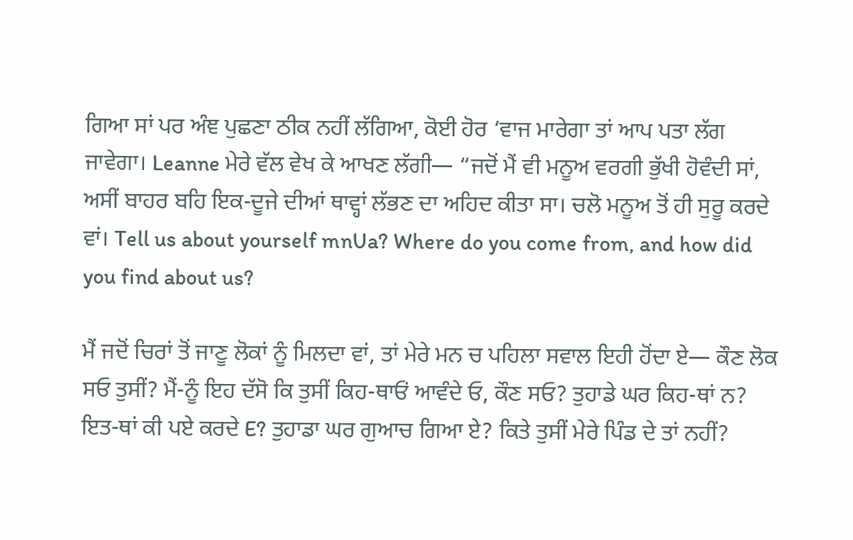ਗਿਆ ਸਾਂ ਪਰ ਅੰਞ ਪੁਛਣਾ ਠੀਕ ਨਹੀਂ ਲੱਗਿਆ, ਕੋਈ ਹੋਰ ‘ਵਾਜ ਮਾਰੇਗਾ ਤਾਂ ਆਪ ਪਤਾ ਲੱਗ ਜਾਵੇਗਾ। Leanne ਮੇਰੇ ਵੱਲ ਵੇਖ ਕੇ ਆਖਣ ਲੱਗੀ— “ਜਦੋਂ ਮੈਂ ਵੀ ਮਨੂਅ ਵਰਗੀ ਭੁੱਖੀ ਹੋਵੰਦੀ ਸਾਂ, ਅਸੀਂ ਬਾਹਰ ਬਹਿ ਇਕ-ਦੂਜੇ ਦੀਆਂ ਥਾਵ੍ਹਾਂ ਲੱਭਣ ਦਾ ਅਹਿਦ ਕੀਤਾ ਸਾ। ਚਲੋ ਮਨੂਅ ਤੋਂ ਹੀ ਸੁਰੂ ਕਰਦੇ ਵਾਂ। Tell us about yourself mnUa? Where do you come from, and how did you find about us?

ਮੈਂ ਜਦੋਂ ਚਿਰਾਂ ਤੋਂ ਜਾਣੂ ਲੋਕਾਂ ਨੂੰ ਮਿਲਦਾ ਵਾਂ, ਤਾਂ ਮੇਰੇ ਮਨ ਚ ਪਹਿਲਾ ਸਵਾਲ ਇਹੀ ਹੋਂਦਾ ਏ— ਕੌਣ ਲੋਕ ਸਓ ਤੁਸੀਂ? ਮੈਂ-ਨੂੰ ਇਹ ਦੱਸੋ ਕਿ ਤੁਸੀਂ ਕਿਹ-ਥਾਓਂ ਆਵੰਦੇ ਓ, ਕੌਣ ਸਓ? ਤੁਹਾਡੇ ਘਰ ਕਿਹ-ਥਾਂ ਨ? ਇਤ-ਥਾਂ ਕੀ ਪਏ ਕਰਦੇ E? ਤੁਹਾਡਾ ਘਰ ਗੁਆਚ ਗਿਆ ਏ? ਕਿਤੇ ਤੁਸੀਂ ਮੇਰੇ ਪਿੰਡ ਦੇ ਤਾਂ ਨਹੀਂ?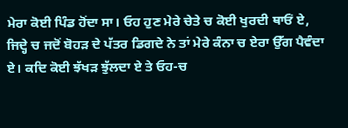ਮੇਰਾ ਕੋਈ ਪਿੰਡ ਹੋਂਦਾ ਸਾ। ਓਹ ਹੁਣ ਮੇਰੇ ਚੇਤੇ ਚ ਕੋਈ ਖੁਰਦੀ ਥਾਓਂ ਏ, ਜਿਦ੍ਹੇ ਚ ਜਦੋਂ ਬੋਹੜ ਦੇ ਪੱਤਰ ਡਿਗਦੇ ਨੇ ਤਾਂ ਮੇਰੇ ਕੰਨਾ ਚ ਏਰਾ ਉੱਗ ਪੈਵੰਦਾ ਏ। ਕਦਿ ਕੋਈ ਝੱਖੜ ਝੁੱਲਦਾ ਏ ਤੇ ਓਹ-ਚ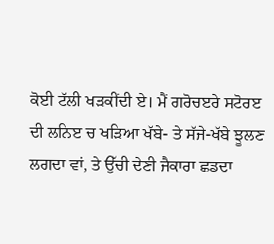ਕੋਈ ਟੱਲੀ ਖੜਕੀਂਦੀ ਏ। ਮੈਂ ਗਰੋਚੲਰੇ ਸਟੋਰੲ ਦੀ ਲਨਿੲ ਚ ਖੜਿਆ ਖੱਬੇ- ਤੇ ਸੱਜੇ-ਖੱਬੇ ਝੂਲਣ ਲਗਦਾ ਵਾਂ, ਤੇ ਉੱਚੀ ਦੇਣੀ ਜੈਕਾਰਾ ਛਡਦਾ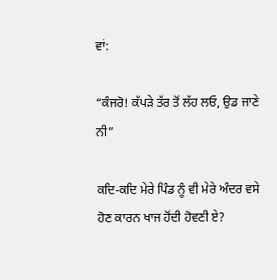ਵਾਂ:

“ਕੰਜਰੋ! ਕੱਪੜੇ ਤੱਰ ਤੋਂ ਲੱਹ ਲਓ, ਉਡ ਜਾਣੇ ਨੀ”

ਕਦਿ-ਕਦਿ ਮੇਰੇ ਪਿੰਡ ਨੂੰ ਵੀ ਮੇਰੇ ਅੰਦਰ ਵਸੇ ਹੋਣ ਕਾਰਨ ਖਾਜ ਹੋਂਦੀ ਹੋਵਣੀ ਏ?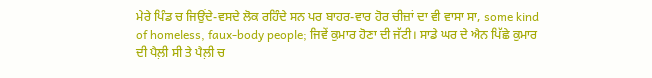ਮੇਰੇ ਪਿੰਡ ਚ ਜਿਉਂਦੇ-ਵਸਦੇ ਲੋਕ ਰਹਿੰਦੇ ਸਨ ਪਰ ਬਾਹਰ-ਵਾਰ ਹੋਰ ਚੀਜ਼ਾਂ ਦਾ ਵੀ ਵਾਸਾ ਸਾ, some kind of homeless, faux-body people; ਜਿਵੇਂ ਕੁਮਾਰ ਹੋਣਾ ਦੀ ਜੱਟੀ। ਸਾਡੇ ਘਰ ਦੇ ਐਨ ਪਿੱਛੇ ਕੁਮਾਰ ਦੀ ਪੈਲ਼ੀ ਸੀ ਤੇ ਪੈਲ਼ੀ ਚ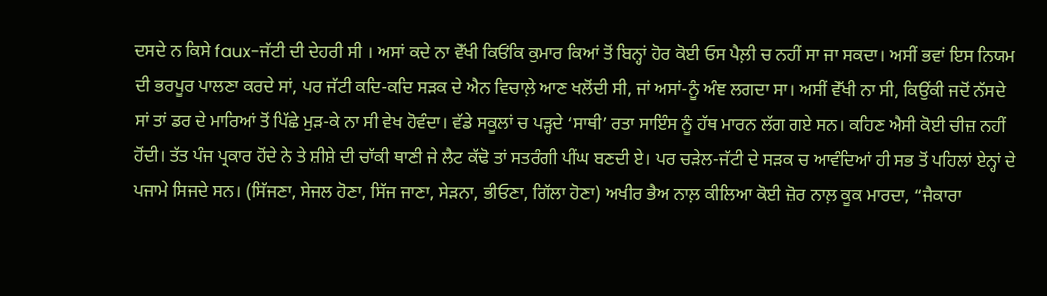ਦਸਦੇ ਨ ਕਿਸੇ faux-ਜੱਟੀ ਦੀ ਦੇਹਰੀ ਸੀ । ਅਸਾਂ ਕਦੇ ਨਾ ਵੇੱਖੀ ਕਿਓਂਕਿ ਕੁਮਾਰ ਕਿਆਂ ਤੋਂ ਬਿਨ੍ਹਾਂ ਹੋਰ ਕੋਈ ਓਸ ਪੈਲ਼ੀ ਚ ਨਹੀਂ ਸਾ ਜਾ ਸਕਦਾ। ਅਸੀਂ ਭਵਾਂ ਇਸ ਨਿਯਮ ਦੀ ਭਰਪੂਰ ਪਾਲਣਾ ਕਰਦੇ ਸਾਂ, ਪਰ ਜੱਟੀ ਕਦਿ-ਕਦਿ ਸੜਕ ਦੇ ਐਨ ਵਿਚਾਲ਼ੇ ਆਣ ਖਲੋਂਦੀ ਸੀ, ਜਾਂ ਅਸਾਂ-ਨੂੰ ਅੰਞ ਲਗਦਾ ਸਾ। ਅਸੀਂ ਵੇੱਖੀ ਨਾ ਸੀ, ਕਿਉਂਕੀ ਜਦੋਂ ਨੱਸਦੇ ਸਾਂ ਤਾਂ ਡਰ ਦੇ ਮਾਰਿਆਂ ਤੋਂ ਪਿੱਛੇ ਮੁੜ-ਕੇ ਨਾ ਸੀ ਵੇਖ ਹੋਵੰਦਾ। ਵੱਡੇ ਸਕੂਲਾਂ ਚ ਪੜ੍ਹਦੇ ‘ਸਾਥੀ’ ਰਤਾ ਸਾਇੰਸ ਨੂੰ ਹੱਥ ਮਾਰਨ ਲੱਗ ਗਏ ਸਨ। ਕਹਿਣ ਐਸੀ ਕੋਈ ਚੀਜ਼ ਨਹੀਂ ਹੋਂਦੀ। ਤੱਤ ਪੰਜ ਪ੍ਰਕਾਰ ਹੋਂਦੇ ਨੇ ਤੇ ਸ਼ੀਸ਼ੇ ਦੀ ਚਾੱਕੀ ਥਾਣੀ ਜੇ ਲੈਟ ਕੱਢੋ ਤਾਂ ਸਤਰੰਗੀ ਪੀਂਘ ਬਣਦੀ ਏ। ਪਰ ਚੜੇਲ-ਜੱਟੀ ਦੇ ਸੜਕ ਚ ਆਵੰਦਿਆਂ ਹੀ ਸਭ ਤੋਂ ਪਹਿਲਾਂ ਏਨ੍ਹਾਂ ਦੇ ਪਜਾਮੇ ਸਿਜਦੇ ਸਨ। (ਸਿੱਜਣਾ, ਸੇਜਲ ਹੋਣਾ, ਸਿੱਜ ਜਾਣਾ, ਸੇੜਨਾ, ਭੀਓਣਾ, ਗਿੱਲਾ ਹੋਣਾ) ਅਖੀਰ ਭੈਅ ਨਾਲ਼ ਕੀਲਿਆ ਕੋਈ ਜ਼ੋਰ ਨਾਲ਼ ਕੂਕ ਮਾਰਦਾ, “ਜੈਕਾਰਾ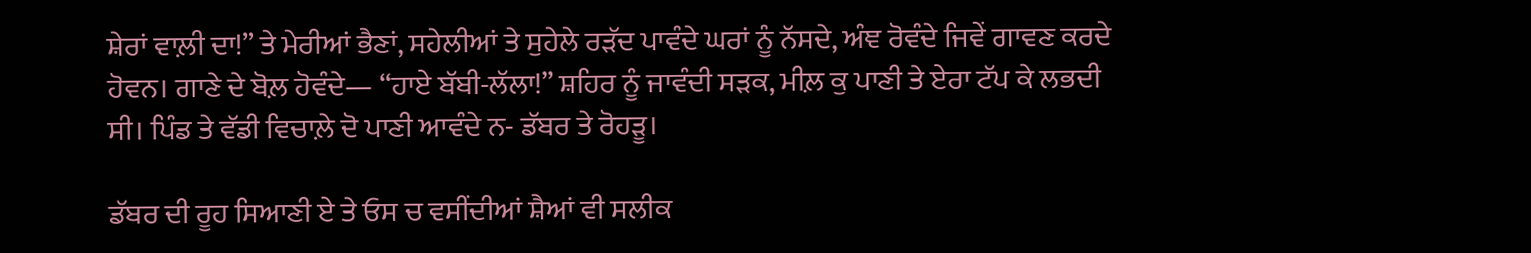ਸ਼ੇਰਾਂ ਵਾਲ਼ੀ ਦਾ!” ਤੇ ਮੇਰੀਆਂ ਭੈਣਾਂ, ਸਹੇਲੀਆਂ ਤੇ ਸੁਹੇਲੇ ਰੜੱਦ ਪਾਵੰਦੇ ਘਰਾਂ ਨੂੰ ਨੱਸਦੇ, ਅੰਞ ਰੋਵੰਦੇ ਜਿਵੇਂ ਗਾਵਣ ਕਰਦੇ ਹੋਵਨ। ਗਾਣੇ ਦੇ ਬੋਲ਼ ਹੋਵੰਦੇ— “ਹਾਏ ਬੱਬੀ-ਲੱਲਾ!” ਸ਼ਹਿਰ ਨੂੰ ਜਾਵੰਦੀ ਸੜਕ, ਮੀਲ਼ ਕੁ ਪਾਣੀ ਤੇ ਏਰਾ ਟੱਪ ਕੇ ਲਭਦੀ ਸੀ। ਪਿੰਡ ਤੇ ਵੱਡੀ ਵਿਚਾਲ਼ੇ ਦੋ ਪਾਣੀ ਆਵੰਦੇ ਨ- ਡੱਬਰ ਤੇ ਰੋਹੜੂ।

ਡੱਬਰ ਦੀ ਰੂਹ ਸਿਆਣੀ ਏ ਤੇ ਓਸ ਚ ਵਸੀਂਦੀਆਂ ਸ਼ੈਆਂ ਵੀ ਸਲੀਕ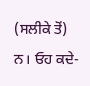(ਸਲੀਕੇ ਤੋਂ) ਨ। ਓਹ ਕਦੇ-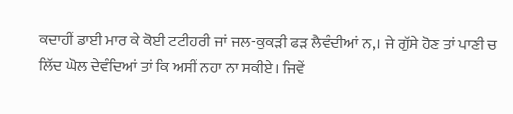ਕਦਾਹੀਂ ਡਾਈ ਮਾਰ ਕੇ ਕੋਈ ਟਟੀਹਰੀ ਜਾਂ ਜਲ-ਕੁਕੜੀ ਫੜ ਲੈਵੰਦੀਆਂ ਨ,। ਜੇ ਗੁੱਸੇ ਹੋਣ ਤਾਂ ਪਾਣੀ ਚ ਲਿੱਦ ਘੋਲ ਦੇਵੰਦਿਆਂ ਤਾਂ ਕਿ ਅਸੀਂ ਨਹਾ ਨਾ ਸਕੀਏ। ਜਿਵੇਂ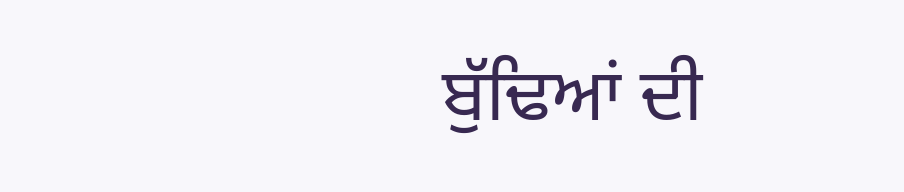ਬੁੱਢਿਆਂ ਦੀ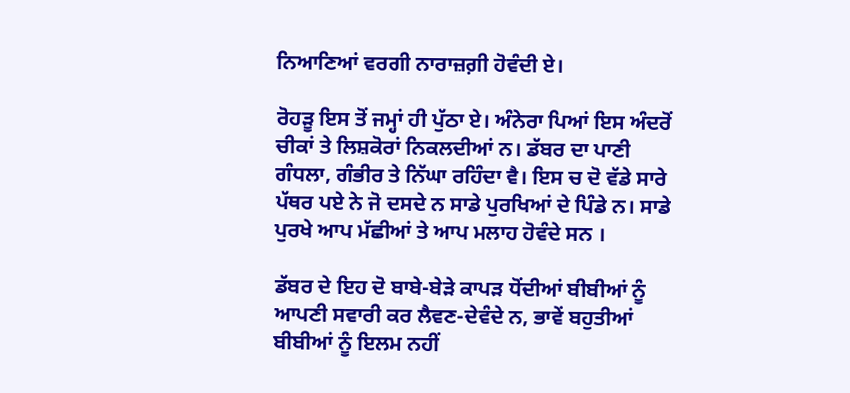ਨਿਆਣਿਆਂ ਵਰਗੀ ਨਾਰਾਜ਼ਗ਼ੀ ਹੋਵੰਦੀ ਏ।

ਰੋਹੜੂ ਇਸ ਤੋਂ ਜਮ੍ਹਾਂ ਹੀ ਪੁੱਠਾ ਏ। ਅੰਨੇਰਾ ਪਿਆਂ ਇਸ ਅੰਦਰੋਂ ਚੀਕਾਂ ਤੇ ਲਿਸ਼ਕੋਰਾਂ ਨਿਕਲਦੀਆਂ ਨ। ਡੱਬਰ ਦਾ ਪਾਣੀ ਗੰਧਲਾ, ਗੰਭੀਰ ਤੇ ਨਿੱਘਾ ਰਹਿੰਦਾ ਵੈ। ਇਸ ਚ ਦੋ ਵੱਡੇ ਸਾਰੇ ਪੱਥਰ ਪਏ ਨੇ ਜੋ ਦਸਦੇ ਨ ਸਾਡੇ ਪੁਰਖਿਆਂ ਦੇ ਪਿੰਡੇ ਨ। ਸਾਡੇ ਪੁਰਖੇ ਆਪ ਮੱਛੀਆਂ ਤੇ ਆਪ ਮਲਾਹ ਹੋਵੰਦੇ ਸਨ ।

ਡੱਬਰ ਦੇ ਇਹ ਦੋ ਬਾਬੇ-ਬੇੜੇ ਕਾਪੜ ਧੋਂਦੀਆਂ ਬੀਬੀਆਂ ਨੂੰ ਆਪਣੀ ਸਵਾਰੀ ਕਰ ਲੈਵਣ-ਦੇਵੰਦੇ ਨ, ਭਾਵੇਂ ਬਹੁਤੀਆਂ ਬੀਬੀਆਂ ਨੂੰ ਇਲਮ ਨਹੀਂ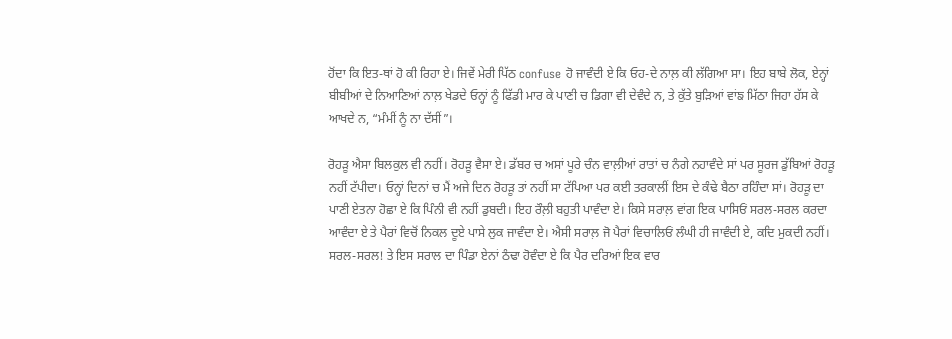ਹੋਂਦਾ ਕਿ ਇਤ-ਥਾਂ ਹੋ ਕੀ ਰਿਹਾ ਏ। ਜਿਵੇਂ ਮੇਰੀ ਪਿੱਠ confuse ਹੋ ਜਾਵੰਦੀ ਏ ਕਿ ਓਹ-ਦੇ ਨਾਲ਼ ਕੀ ਲੱਗਿਆ ਸਾ। ਇਹ ਬਾਬੇ ਲੋਕ, ਏਨ੍ਹਾਂ ਬੀਬੀਆਂ ਦੇ ਨਿਆਣਿਆਂ ਨਾਲ਼ ਖੇਡਦੇ ਓਨ੍ਹਾਂ ਨੂੰ ਫਿੱਡੀ ਮਾਰ ਕੇ ਪਾਣੀ ਚ ਡਿਗਾ ਵੀ ਦੇਵੰਦੇ ਨ, ਤੇ ਕੁੱਤੇ ਬੁੜਿਆਂ ਵਾਂਙ ਮਿੱਠਾ ਜਿਹਾ ਹੱਸ ਕੇ ਆਖਦੇ ਨ, “ਮੰਮੀਂ ਨੂੰ ਨਾ ਦੱਸੀਂ”।

ਰੋਹੜੂ ਐਸਾ ਬਿਲਕੁਲ ਵੀ ਨਹੀਂ। ਰੋਹੜੂ ਵੈਸਾ ਏ। ਡੱਬਰ ਚ ਅਸਾਂ ਪੂਰੇ ਚੰਨ ਵਾਲ਼ੀਆਂ ਰਾਤਾਂ ਚ ਨੰਗੇ ਨਹਾਵੰਦੇ ਸਾਂ ਪਰ ਸੂਰਜ ਡੁੱਬਿਆਂ ਰੋਹੜੂ ਨਹੀਂ ਟੱਪੀਦਾ। ਓਨ੍ਹਾਂ ਦਿਨਾਂ ਚ ਮੈਂ ਅਜੇ ਦਿਨ ਰੋਹੜੂ ਤਾਂ ਨਹੀਂ ਸਾ ਟੱਪਿਆ ਪਰ ਕਈ ਤਰਕਾਲੀਂ ਇਸ ਦੇ ਕੰਢੇ ਬੈਠਾ ਰਹਿੰਦਾ ਸਾਂ। ਰੋਹੜੂ ਦਾ ਪਾਣੀ ਏਤਨਾ ਹੋਛਾ ਏ ਕਿ ਪਿੰਨੀ ਵੀ ਨਹੀਂ ਡੁਬਦੀ। ਇਹ ਰੌਲ਼ੀ ਬਹੁਤੀ ਪਾਵੰਦਾ ਏ। ਕਿਸੇ ਸਰਾਲ਼ ਵਾਂਗ ਇਕ ਪਾਸਿਓਂ ਸਰਲ-ਸਰਲ ਕਰਦਾ ਆਵੰਦਾ ਏ ਤੇ ਪੈਰਾਂ ਵਿਚੋਂ ਨਿਕਲ ਦੂਏ ਪਾਸੇ ਲੁਕ ਜਾਵੰਦਾ ਏ। ਐਸੀ ਸਰਾਲ਼ ਜੋ ਪੈਰਾਂ ਵਿਚਾਲਿਓਂ ਲੰਘੀ ਹੀ ਜਾਵੰਦੀ ਏ, ਕਦਿ ਮੁਕਦੀ ਨਹੀਂ। ਸਰਲ-ਸਰਲ! ਤੇ ਇਸ ਸਰਾਲ ਦਾ ਪਿੰਡਾ ਏਨਾਂ ਠੰਢਾ ਹੋਵੰਦਾ ਏ ਕਿ ਪੈਰ ਦਰਿਆਂ ਇਕ ਵਾਰ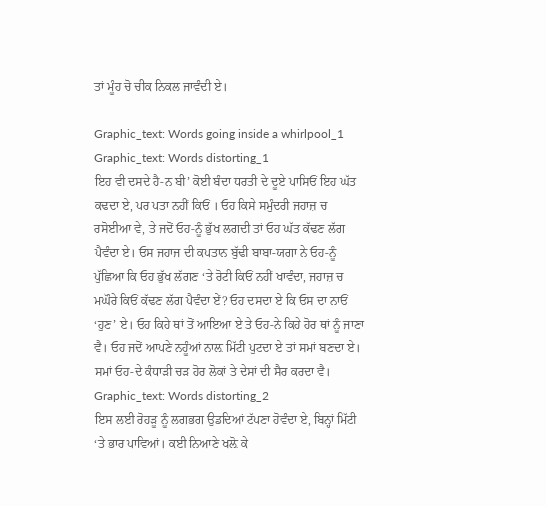ਤਾਂ ਮੂੰਹ ਚੋ ਚੀਕ ਨਿਕਲ ਜਾਵੰਦੀ ਏ।

Graphic_text: Words going inside a whirlpool_1
Graphic_text: Words distorting_1
ਇਹ ਵੀ ਦਸਦੇ ਹੈ-ਨ ਬੀ’ ਕੋਈ ਬੰਦਾ ਧਰਤੀ ਦੇ ਦੂਏ ਪਾਸਿਓਂ ਇਹ ਘੱਤ ਕਢਦਾ ਏ, ਪਰ ਪਤਾ ਨਹੀਂ ਕਿਓਂ । ਓਹ ਕਿਸੇ ਸਮੁੰਦਰੀ ਜਹਾਜ਼ ਚ ਰਸੋਈਆ ਵੇ, ਤੇ ਜਦੋਂ ਓਹ-ਨੂੰ ਭੁੱਖ ਲਗਦੀ ਤਾਂ ਓਹ ਘੱਤ ਕੱਢਣ ਲੱਗ ਪੈਵੰਦਾ ਏ। ਓਸ ਜਹਾਜ ਦੀ ਕਪਤਾਨ ਬੁੱਢੀ ਬਾਬਾ-ਯਗਾ ਨੇ ਓਹ-ਨੂੰ ਪੁੱਛਿਆ ਕਿ ਓਹ ਭੁੱਖ ਲੱਗਣ ‘ਤੇ ਰੋਟੀ ਕਿਓਂ ਨਹੀਂ ਖਾਵੰਦਾ, ਜਹਾਜ਼ ਚ ਮਘੌਰੇ ਕਿਓਂ ਕੱਢਣ ਲੱਗ ਪੈਵੰਦਾ ਏਂ? ਓਹ ਦਸਦਾ ਏ ਕਿ ਓਸ ਦਾ ਨਾਓਂ ‘ਹੁਣ’ ਏ। ਓਹ ਕਿਹੇ ਥਾਂ ਤੋਂ ਆਇਆ ਏ ਤੇ ਓਹ-ਨੇ ਕਿਹੇ ਹੋਰ ਥਾਂ ਨੂੰ ਜਾਣਾ ਵੈ। ਓਹ ਜਦੋਂ ਆਪਣੇ ਨਹੂੰਆਂ ਨਾਲ਼ ਮਿੱਟੀ ਪੁਟਦਾ ਏ ਤਾਂ ਸਮਾਂ ਬਣਦਾ ਏ। ਸਮਾਂ ਓਹ-ਦੇ ਕੰਧਾੜੀ ਚੜ ਹੋਰ ਲੋਕਾਂ ਤੇ ਦੇਸਾਂ ਦੀ ਸੈਰ ਕਰਦਾ ਵੈ।
Graphic_text: Words distorting_2
ਇਸ ਲਈ ਰੋਹੜੂ ਨੂੰ ਲਗਭਗ ਉਡਦਿਆਂ ਟੱਪਣਾ ਹੋਵੰਦਾ ਏ, ਬਿਨ੍ਹਾਂ ਮਿੱਟੀ ‘ਤੇ ਭਾਰ ਪਾਵਿਆਂ। ਕਈ ਨਿਆਣੇ ਖਲ਼ੋ ਕੇ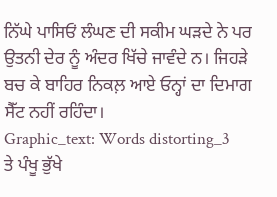ਨਿੱਘੇ ਪਾਸਿਓਂ ਲੰਘਣ ਦੀ ਸਕੀਮ ਘੜਦੇ ਨੇ ਪਰ ਉਤਨੀ ਦੇਰ ਨੂੰ ਅੰਦਰ ਖਿੱਚੇ ਜਾਵੰਦੇ ਨ। ਜਿਹੜੇ ਬਚ ਕੇ ਬਾਹਿਰ ਨਿਕਲ਼ ਆਏ ਓਨ੍ਹਾਂ ਦਾ ਦਿਮਾਗ ਸੈੱਟ ਨਹੀਂ ਰਹਿੰਦਾ।
Graphic_text: Words distorting_3
ਤੇ ਪੰਖੂ ਭੁੱਖੇ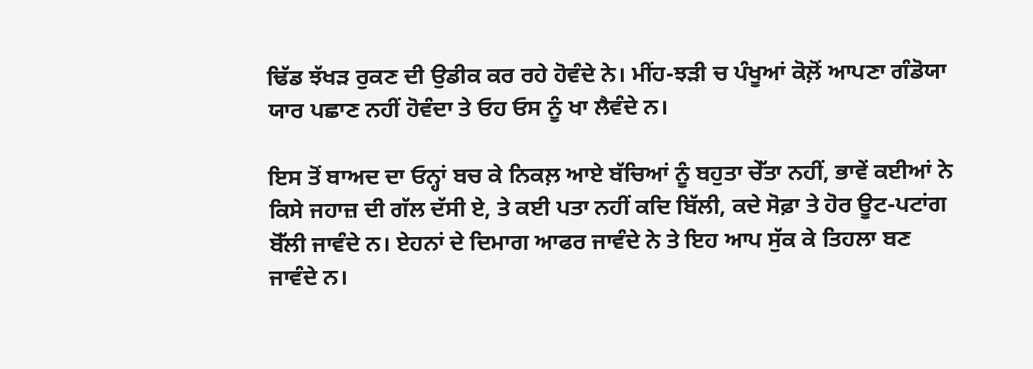ਢਿੱਡ ਝੱਖੜ ਰੁਕਣ ਦੀ ਉਡੀਕ ਕਰ ਰਹੇ ਹੋਵੰਦੇ ਨੇ। ਮੀਂਹ-ਝੜੀ ਚ ਪੰਖੂਆਂ ਕੋਲ਼ੋਂ ਆਪਣਾ ਗੰਡੋਯਾ ਯਾਰ ਪਛਾਣ ਨਹੀਂ ਹੋਵੰਦਾ ਤੇ ਓਹ ਓਸ ਨੂੰ ਖਾ ਲੈਵੰਦੇ ਨ।

ਇਸ ਤੋਂ ਬਾਅਦ ਦਾ ਓਨ੍ਹਾਂ ਬਚ ਕੇ ਨਿਕਲ਼ ਆਏ ਬੱਚਿਆਂ ਨੂੰ ਬਹੁਤਾ ਚੇੱਤਾ ਨਹੀਂ, ਭਾਵੇਂ ਕਈਆਂ ਨੇ ਕਿਸੇ ਜਹਾਜ਼ ਦੀ ਗੱਲ ਦੱਸੀ ਏ, ਤੇ ਕਈ ਪਤਾ ਨਹੀਂ ਕਦਿ ਬਿੱਲੀ, ਕਦੇ ਸੋਫ਼ਾ ਤੇ ਹੋਰ ਊਟ-ਪਟਾਂਗ ਬੋੱਲੀ ਜਾਵੰਦੇ ਨ। ਏਹਨਾਂ ਦੇ ਦਿਮਾਗ ਆਫਰ ਜਾਵੰਦੇ ਨੇ ਤੇ ਇਹ ਆਪ ਸੁੱਕ ਕੇ ਤਿਹਲਾ ਬਣ ਜਾਵੰਦੇ ਨ।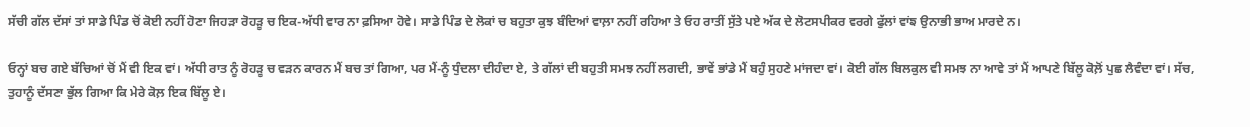ਸੱਚੀ ਗੱਲ ਦੱਸਾਂ ਤਾਂ ਸਾਡੇ ਪਿੰਡ ਚੋਂ ਕੋਈ ਨਹੀਂ ਹੋਣਾ ਜਿਹੜਾ ਰੋਹੜੂ ਚ ਇਕ-ਅੱਧੀ ਵਾਰ ਨਾ ਫ਼ਸਿਆ ਹੋਵੇ। ਸਾਡੇ ਪਿੰਡ ਦੇ ਲੋਕਾਂ ਚ ਬਹੁਤਾ ਕੁਝ ਬੰਦਿਆਂ ਵਾਲ਼ਾ ਨਹੀਂ ਰਹਿਆ ਤੇ ਓਹ ਰਾਤੀਂ ਸੁੱਤੇ ਪਏ ਅੱਕ ਦੇ ਲੋਟਸਪੀਕਰ ਵਰਗੇ ਫੁੱਲਾਂ ਵਾਂਙ ਉਨਾਭੀ ਭਾਅ ਮਾਰਦੇ ਨ।

ਓਨ੍ਹਾਂ ਬਚ ਗਏ ਬੱਚਿਆਂ ਚੋਂ ਮੈਂ ਵੀ ਇਕ ਵਾਂ। ਅੱਧੀ ਰਾਤ ਨੂੰ ਰੋਹੜੂ ਚ ਵੜਨ ਕਾਰਨ ਮੈਂ ਬਚ ਤਾਂ ਗਿਆ, ਪਰ ਮੈਂ-ਨੂੰ ਧੁੰਦਲਾ ਦੀਹੰਦਾ ਏ, ਤੇ ਗੱਲਾਂ ਦੀ ਬਹੁਤੀ ਸਮਝ ਨਹੀਂ ਲਗਦੀ, ਭਾਵੇਂ ਭਾਂਡੇ ਮੈਂ ਬਹੁੰ ਸੁਹਣੇ ਮਾਂਜਦਾ ਵਾਂ। ਕੋਈ ਗੱਲ ਬਿਲਕੁਲ ਵੀ ਸਮਝ ਨਾ ਆਵੇ ਤਾਂ ਮੈਂ ਆਪਣੇ ਬਿੱਲੂ ਕੋਲ਼ੋਂ ਪੁਛ ਲੈਵੰਦਾ ਵਾਂ। ਸੱਚ, ਤੁਹਾਨੂੰ ਦੱਸਣਾ ਭੁੱਲ ਗਿਆ ਕਿ ਮੇਰੇ ਕੋਲ਼ ਇਕ ਬਿੱਲੂ ਏ।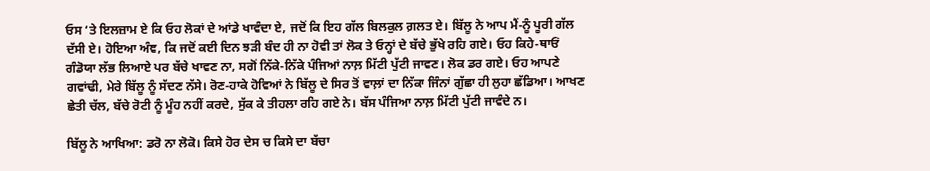ਓਸ ‘ਤੇ ਇਲਜ਼ਾਮ ਏ ਕਿ ਓਹ ਲੋਕਾਂ ਦੇ ਆਂਡੇ ਖਾਵੰਦਾ ਏ, ਜਦੋਂ ਕਿ ਇਹ ਗੱਲ ਬਿਲਕੁਲ ਗ਼ਲਤ ਏ। ਬਿੱਲੂ ਨੇ ਆਪ ਮੈਂ-ਨੂੰ ਪੂਰੀ ਗੱਲ ਦੱਸੀ ਏ। ਹੋਇਆ ਅੰਞ, ਕਿ ਜਦੋਂ ਕਈ ਦਿਨ ਝੜੀ ਬੰਦ ਹੀ ਨਾ ਹੋਵੀ ਤਾਂ ਲੋਕ ਤੇ ਓਨ੍ਹਾਂ ਦੇ ਬੱਚੇ ਭੁੱਖੇ ਰਹਿ ਗਏ। ਓਹ ਕਿਹੇ-ਥਾਓਂ ਗੰਡੋਯਾ ਲੱਭ ਲਿਆਏ ਪਰ ਬੱਚੇ ਖਾਵਣ ਨਾ, ਸਗੋਂ ਨਿੱਕੇ-ਨਿੱਕੇ ਪੰਜਿਆਂ ਨਾਲ਼ ਮਿੱਟੀ ਪੁੱਟੀ ਜਾਵਣ। ਲੋਕ ਡਰ ਗਏ। ਓਹ ਆਪਣੇ ਗਵਾਂਢੀ, ਮੇਰੇ ਬਿੱਲੂ ਨੂੰ ਸੱਦਣ ਨੱਸੇ। ਰੋਣ-ਹਾਕੇ ਹੋਵਿਆਂ ਨੇ ਬਿੱਲੂ ਦੇ ਸਿਰ ਤੋਂ ਵਾਲ਼ਾਂ ਦਾ ਨਿੱਕਾ ਜਿੰਨਾਂ ਗੁੱਛਾ ਹੀ ਲੁਹਾ ਛੱਡਿਆ। ਆਖਣ ਛੇਤੀ ਚੱਲ, ਬੱਚੇ ਰੋਟੀ ਨੂੰ ਮੂੰਹ ਨਹੀਂ ਕਰਦੇ, ਸੁੱਕ ਕੇ ਤੀਹਲਾ ਰਹਿ ਗਏ ਨੇ। ਬੱਸ ਪੰਜਿਆ ਨਾਲ਼ ਮਿੱਟੀ ਪੁੱਟੀ ਜਾਵੰਦੇ ਨ।

ਬਿੱਲੂ ਨੇ ਆਖਿਆ: ਡਰੋ ਨਾ ਲੋਕੋ। ਕਿਸੇ ਹੋਰ ਦੇਸ ਚ ਕਿਸੇ ਦਾ ਬੱਚਾ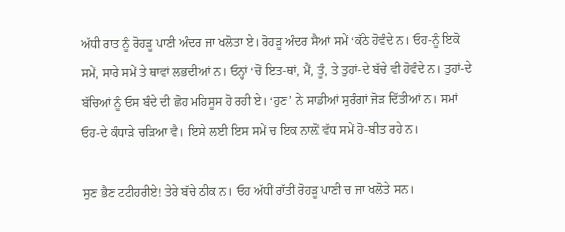ਅੱਧੀ ਰਾਤ ਨੂੰ ਰੋਹੜੂ ਪਾਣੀ ਅੰਦਰ ਜਾ ਖਲੋਤਾ ਏ। ਰੋਹੜੂ ਅੰਦਰ ਸੈਆਂ ਸਮੇਂ ‘ਕੱਠੇ ਹੋਵੰਦੇ ਨ। ਓਹ-ਨੂੰ ਇਕੋ ਸਮੇਂ, ਸਾਰੇ ਸਮੇਂ ਤੇ ਥਾਵਾਂ ਲਭਦੀਆਂ ਨ। ਓਨ੍ਹਾਂ ‘ਚੋਂ ਇਤ-ਥਾਂ, ਮੈਂ, ਤੂੰ, ਤੇ ਤੁਹਾਂ-ਦੇ ਬੱਚੇ ਵੀ ਹੋਵੰਦੇ ਨ। ਤੁਹਾਂ-ਦੇ ਬੱਚਿਆਂ ਨੂੰ ਓਸ ਬੰਦੇ ਦੀ ਛੋਹ ਮਹਿਸੂਸ ਹੋ ਰਹੀ ਏ। ‘ਹੁਣ’ ਨੇ ਸਾਡੀਆਂ ਸੁਰੰਗਾਂ ਜੋੜ ਦਿੱਤੀਆਂ ਨ। ਸਮਾਂ ਓਹ-ਦੇ ਕੰਧਾੜੇ ਚੜਿਆ ਵੈ। ਇਸੇ ਲਈ ਇਸ ਸਮੇਂ ਚ ਇਕ ਨਾਲ਼ੋਂ ਵੱਧ ਸਮੇਂ ਹੋ-ਬੀਤ ਰਹੇ ਨ।

ਸੁਣ ਭੈਣ ਟਟੀਹਰੀਏ! ਤੇਰੇ ਬੱਚੇ ਠੀਕ ਨ। ਓਹ ਅੱਧੀਂ ਰਾੱਤੀਂ ਰੋਹੜੂ ਪਾਣੀ ਚ ਜਾ ਖਲੋਤੇ ਸਨ।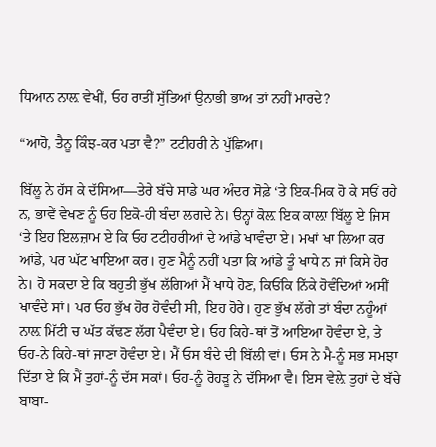ਧਿਆਨ ਨਾਲ਼ ਵੇਖੀਂ, ਓਹ ਰਾਤੀਂ ਸੁੱਤਿਆਂ ਉਨਾਭੀ ਭਾਅ ਤਾਂ ਨਹੀਂ ਮਾਰਦੇ?

“ਆਹੋ, ਤੈਨੂ ਕਿੰਝ-ਕਰ ਪਤਾ ਵੈ?” ਟਟੀਹਰੀ ਨੇ ਪੁੱਛਿਆ।

ਬਿੱਲੂ ਨੇ ਹੱਸ ਕੇ ਦੱਸਿਆ—ਤੇਰੇ ਬੱਚੇ ਸਾਡੇ ਘਰ ਅੰਦਰ ਸੋਫ਼ੇ ‘ਤੇ ਇਕ-ਮਿਕ ਹੋ ਕੇ ਸਓਂ ਰਹੇ ਨ, ਭਾਵੇਂ ਵੇਖਣ ਨੂੰ ਓਹ ਇਕੋ-ਹੀ ਬੰਦਾ ਲਗਦੇ ਨੇ। ੳਨ੍ਹਾਂ ਕੋਲ਼ ਇਕ ਕਾਲ਼ਾ ਬਿੱਲੂ ਏ ਜਿਸ ‘ਤੇ ਇਹ ਇਲਜ਼ਾਮ ਏ ਕਿ ਓਹ ਟਟੀਹਰੀਆਂ ਦੇ ਆਂਡੇ ਖਾਵੰਦਾ ਏ। ਮਖਾਂ ਖਾ ਲਿਆ ਕਰ ਆਂਡੇ, ਪਰ ਘੱਟ ਖਾਇਆ ਕਰ। ਹੁਣ ਮੈਨੂੰ ਨਹੀਂ ਪਤਾ ਕਿ ਆਂਡੇ ਤੂੰ ਖਾਧੇ ਨ ਜਾਂ ਕਿਸੇ ਹੋਰ ਨੇ। ਹੋ ਸਕਦਾ ਏ ਕਿ ਬਹੁਤੀ ਭੁੱਖ ਲੱਗਿਆਂ ਮੈਂ ਖਾਧੇ ਹੋਣ, ਕਿਓਂਕਿ ਨਿੱਕੇ ਹੋਵੰਦਿਆਂ ਅਸੀਂ ਖਾਵੰਦੇ ਸਾਂ। ਪਰ ਓਹ ਭੁੱਖ ਹੋਰ ਹੋਵੰਦੀ ਸੀ, ਇਹ ਹੋਰੇ। ਹੁਣ ਭੁੱਖ ਲੱਗੇ ਤਾਂ ਬੰਦਾ ਨਹੂੰਆਂ ਨਾਲ਼ ਮਿੱਟੀ ਚ ਘੱਤ ਕੱਢਣ ਲੱਗ ਪੈਵੰਦਾ ਏ। ਓਹ ਕਿਹੇ-ਥਾਂ ਤੋਂ ਆਇਆ ਹੋਵੰਦਾ ਏ, ਤੇ ਓਹ-ਨੇ ਕਿਹੇ-ਥਾਂ ਜਾਣਾ ਹੋਵੰਦਾ ਏ। ਮੈਂ ਓਸ ਬੰਦੇ ਦੀ ਬਿੱਲੀ ਵਾਂ। ਓਸ ਨੇ ਮੈ-ਨੂੰ ਸਭ ਸਮਝਾ ਦਿੱਤਾ ਏ ਕਿ ਮੈਂ ਤੁਹਾਂ-ਨੂੰ ਦੱਸ ਸਕਾਂ। ਓਹ-ਨੂੰ ਰੋਹੜੂ ਨੇ ਦੱਸਿਆ ਵੈ। ਇਸ ਵੇਲ਼ੇ ਤੁਹਾਂ ਦੇ ਬੱਚੇ ਬਾਬਾ-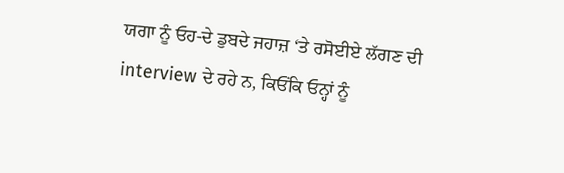ਯਗਾ ਨੂੰ ਓਹ-ਦੇ ਡੁਬਦੇ ਜਹਾਜ਼ ‘ਤੇ ਰਸੋਈਏ ਲੱਗਣ ਦੀ interview ਦੇ ਰਹੇ ਨ, ਕਿਓਂਕਿ ਓਨ੍ਹਾਂ ਨੂੰ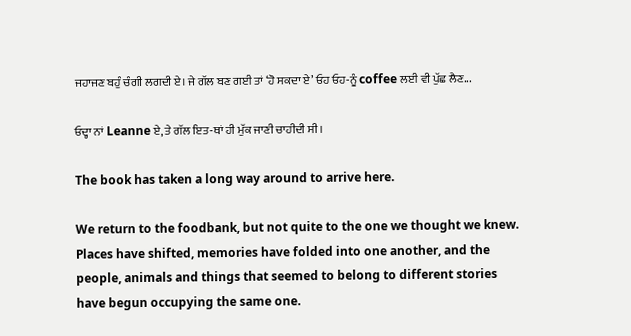ਜਹਾਜਣ ਬਹੁੰ ਚੰਗੀ ਲਗਦੀ ਏ। ਜੇ ਗੱਲ ਬਣ ਗਈ ਤਾਂ ‘ਹੋ ਸਕਦਾ ਏ’ ਓਹ ਓਹ-ਨੂੰ coffee ਲਈ ਵੀ ਪੁੱਛ ਲੈਣ...

ਓਦ੍ਹਾ ਨਾਂ Leanne ਏ, ਤੇ ਗੱਲ ਇਤ-ਥਾਂ ਹੀ ਮੁੱਕ ਜਾਣੀ ਚਾਹੀਦੀ ਸੀ।

The book has taken a long way around to arrive here.

We return to the foodbank, but not quite to the one we thought we knew. Places have shifted, memories have folded into one another, and the people, animals and things that seemed to belong to different stories have begun occupying the same one.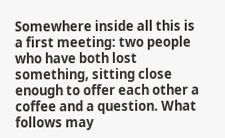Somewhere inside all this is a first meeting: two people who have both lost something, sitting close enough to offer each other a coffee and a question. What follows may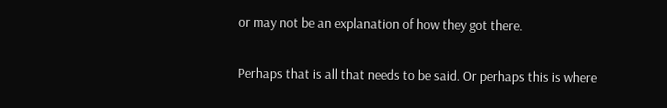or may not be an explanation of how they got there.

Perhaps that is all that needs to be said. Or perhaps this is where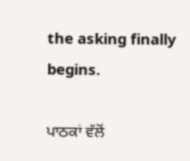the asking finally begins.

ਪਾਠਕਾਂ ਵੱਲੋਂ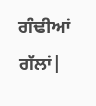ਗੰਢੀਆਂ ਗੱਲਾਂ|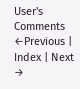User's Comments
←Previous | Index | Next →